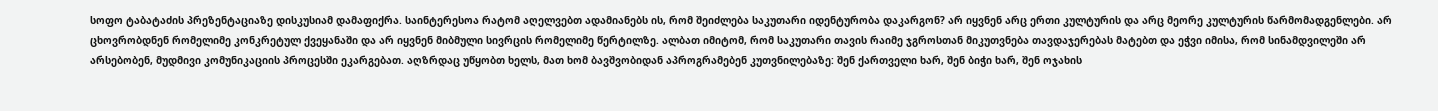სოფო ტაბატაძის პრეზენტაციაზე დისკუსიამ დამაფიქრა. საინტერესოა რატომ აღელვებთ ადამიანებს ის, რომ შეიძლება საკუთარი იდენტურობა დაკარგონ? არ იყვნენ არც ერთი კულტურის და არც მეორე კულტურის წარმომადგენლები. არ ცხოვრობდნენ რომელიმე კონკრეტულ ქვეყანაში და არ იყვნენ მიბმული სივრცის რომელიმე წერტილზე. ალბათ იმიტომ, რომ საკუთარი თავის რაიმე ჯგროსთან მიკუთვნება თავდაჯერებას მატებთ და ეჭვი იმისა, რომ სინამდვილეში არ არსებობენ, მუდმივი კომუნიკაციის პროცესში ეკარგებათ. აღზრდაც უწყობთ ხელს, მათ ხომ ბავშვობიდან აპროგრამებენ კუთვნილებაზე: შენ ქართველი ხარ, შენ ბიჭი ხარ, შენ ოჯახის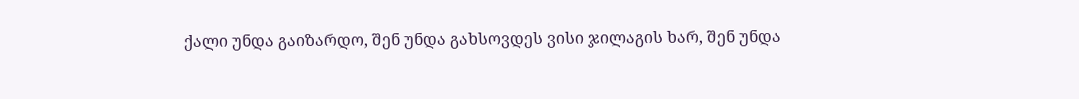ქალი უნდა გაიზარდო, შენ უნდა გახსოვდეს ვისი ჯილაგის ხარ, შენ უნდა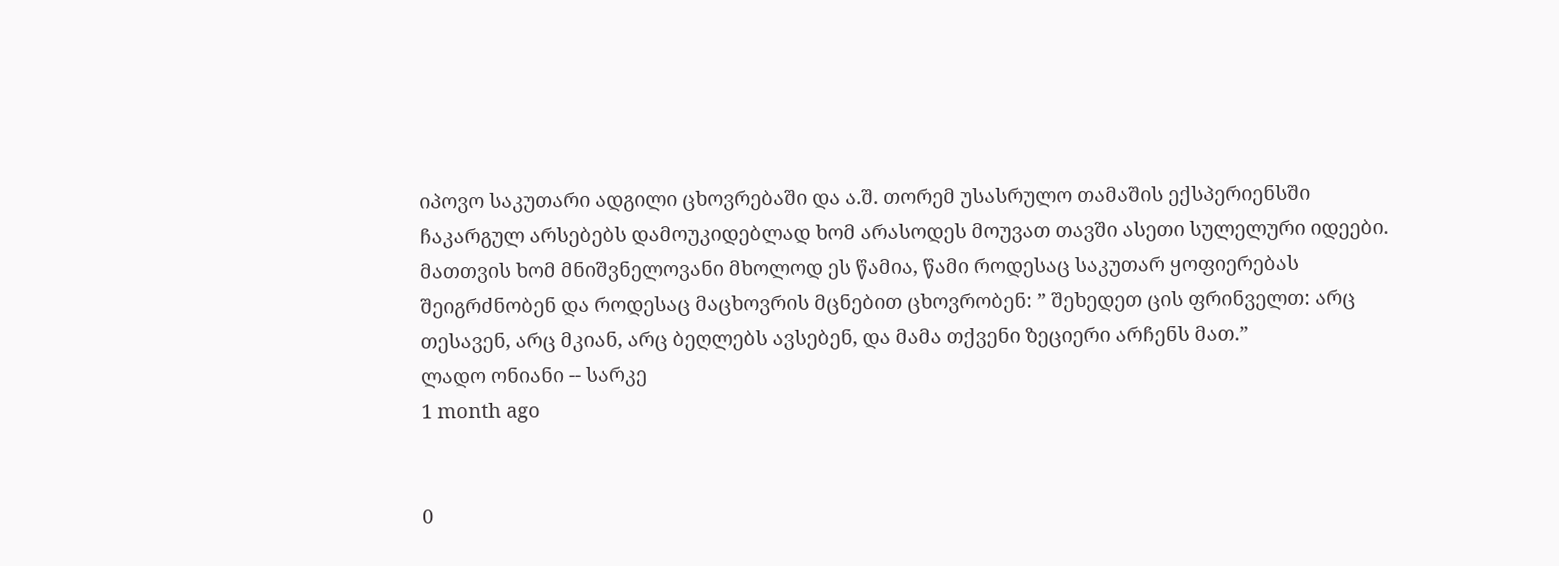იპოვო საკუთარი ადგილი ცხოვრებაში და ა.შ. თორემ უსასრულო თამაშის ექსპერიენსში ჩაკარგულ არსებებს დამოუკიდებლად ხომ არასოდეს მოუვათ თავში ასეთი სულელური იდეები. მათთვის ხომ მნიშვნელოვანი მხოლოდ ეს წამია, წამი როდესაც საკუთარ ყოფიერებას შეიგრძნობენ და როდესაც მაცხოვრის მცნებით ცხოვრობენ: ” შეხედეთ ცის ფრინველთ: არც თესავენ, არც მკიან, არც ბეღლებს ავსებენ, და მამა თქვენი ზეციერი არჩენს მათ.”
ლადო ონიანი -- სარკე
1 month ago


0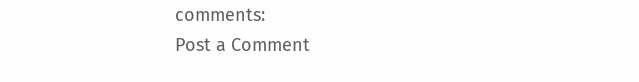comments:
Post a Comment